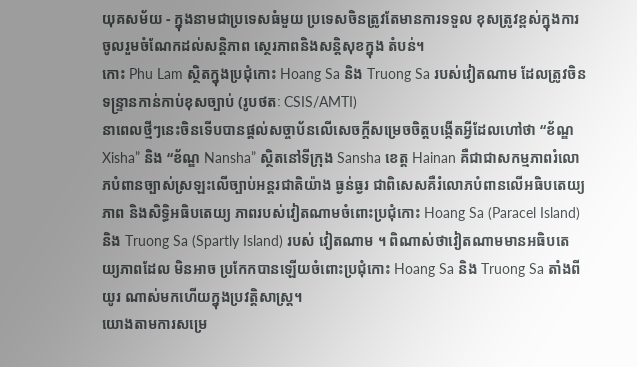យុគសម័យ - ក្នុងនាមជាប្រទេសធំមួយ ប្រទេសចិនត្រូវតែមានការទទួល ខុសត្រូវខ្ពស់ក្នុងការចូលរួមចំណែកដល់សន្តិភាព ស្ថេរភាពនិងសន្តិសុខក្នុង តំបន់។
កោះ Phu Lam ស្ថិតក្នុងប្រជុំកោះ Hoang Sa និង Truong Sa របស់វៀតណាម ដែលត្រូវចិនទន្ទ្រានកាន់កាប់ខុសច្បាប់ (រូបថតៈ CSIS/AMTI)
នាពេលថ្មីៗនេះចិនទើបបានផ្ដល់សច្ចាប័នលើសេចក្ដីសម្រេចចិត្តបង្កើតអ្វីដែលហៅថា “ខ័ណ្ឌ Xisha” និង “ខ័ណ្ឌ Nansha” ស្ថិតនៅទីក្រុង Sansha ខេត្ត Hainan គឺជាជាសកម្មភាពរំលោភបំពានច្បាស់ស្រឡះលើច្បាប់អន្តរជាតិយ៉ាង ធ្ងន់ធ្ងរ ជាពិសេសគឺរំលោភបំពានលើអធិបតេយ្យភាព និងសិទ្ធិអធិបតេយ្យ ភាពរបស់វៀតណាមចំពោះប្រជុំកោះ Hoang Sa (Paracel Island) និង Truong Sa (Spartly Island) របស់ វៀតណាម ។ ពិណាស់ថាវៀតណាមមានអធិបតេយ្យភាពដែល មិនអាច ប្រកែកបានឡើយចំពោះប្រជុំកោះ Hoang Sa និង Truong Sa តាំងពីយូរ ណាស់មកហើយក្នុងប្រវត្តិសាស្ត្រ។
យោងតាមការសម្រេ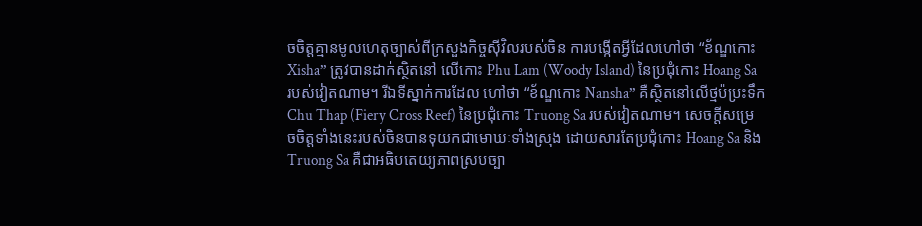ចចិត្តគ្មានមូលហេតុច្បាស់ពីក្រសួងកិច្ចស៊ីវិលរបស់ចិន ការបង្កើតអ្វីដែលហៅថា “ខ័ណ្ឌកោះ Xisha” ត្រូវបានដាក់ស្ថិតនៅ លើកោះ Phu Lam (Woody Island) នៃប្រជុំកោះ Hoang Sa របស់វៀតណាម។ រីឯទីស្នាក់ការដែល ហៅថា “ខ័ណ្ឌកោះ Nansha” គឺស្ថិតនៅលើថ្មប៉ប្រះទឹក Chu Thap (Fiery Cross Reef) នៃប្រជុំកោះ Truong Sa របស់វៀតណាម។ សេចក្ដីសម្រេចចិត្តទាំងនេះរបស់ចិនបានទុយកជាមោឃៈទាំងស្រុង ដោយសារតែប្រជុំកោះ Hoang Sa និង Truong Sa គឺជាអធិបតេយ្យភាពស្របច្បា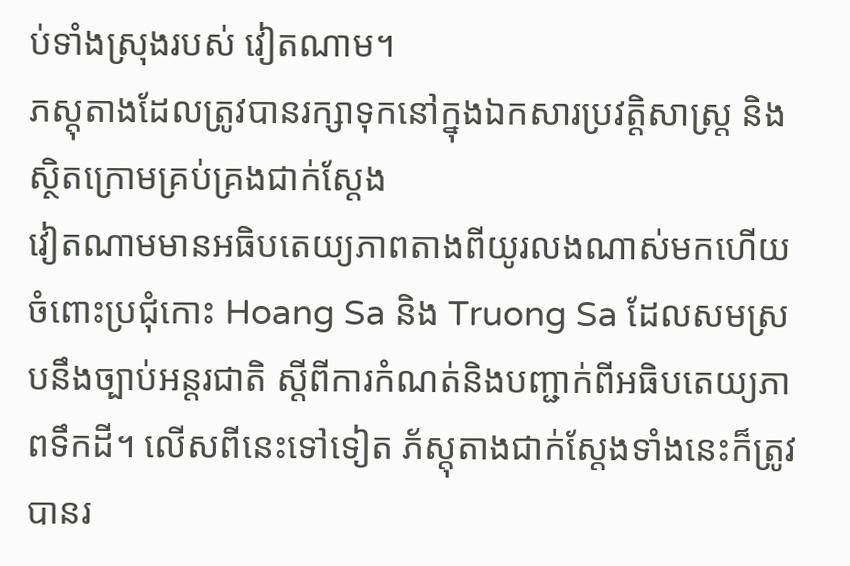ប់ទាំងស្រុងរបស់ វៀតណាម។
ភស្តុតាងដែលត្រូវបានរក្សាទុកនៅក្នុងឯកសារប្រវត្តិសាស្ត្រ និងស្ថិតក្រោមគ្រប់គ្រងជាក់ស្ដែង
វៀតណាមមានអធិបតេយ្យភាពតាងពីយូរលងណាស់មកហើយ ចំពោះប្រជុំកោះ Hoang Sa និង Truong Sa ដែលសមស្របនឹងច្បាប់អន្តរជាតិ ស្ដីពីការកំណត់និងបញ្ជាក់ពីអធិបតេយ្យភាពទឹកដី។ លើសពីនេះទៅទៀត ភ័ស្តុតាងជាក់ស្ដែងទាំងនេះក៏ត្រូវបានរ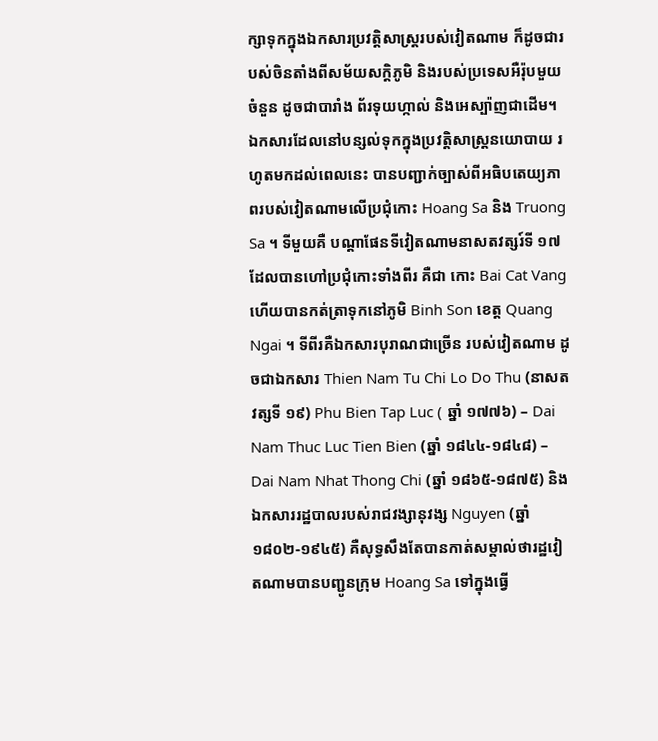ក្សាទុកក្នុងឯកសារប្រវត្តិសាស្រ្តរបស់វៀតណាម ក៏ដូចជារបស់ចិនតាំងពីសម័យសក្តិភូមិ និងរបស់ប្រទេសអឺរ៉ុបមួយចំនួន ដូចជាបារាំង ព័រទុយហ្កាល់ និងអេស្ប៉ាញជាដើម។ ឯកសារដែលនៅបន្សល់ទុកក្នុងប្រវត្តិសាស្ត្រនយោបាយ រហូតមកដល់ពេលនេះ បានបញ្ជាក់ច្បាស់ពីអធិបតេយ្យភាពរបស់វៀតណាមលើប្រជុំកោះ Hoang Sa និង Truong Sa ។ ទីមួយគឺ បណ្ដាផែនទីវៀតណាមនាសតវត្សរ៍ទី ១៧ ដែលបានហៅប្រជុំកោះទាំងពីរ គឺជា កោះ Bai Cat Vang ហើយបានកត់ត្រាទុកនៅភូមិ Binh Son ខេត្ត Quang Ngai ។ ទីពីរគឺឯកសារបុរាណជាច្រើន របស់វៀតណាម ដូចជាឯកសារ Thien Nam Tu Chi Lo Do Thu (នាសតវត្សទី ១៩) Phu Bien Tap Luc ( ឆ្នាំ ១៧៧៦) – Dai Nam Thuc Luc Tien Bien (ឆ្នាំ ១៨៤៤-១៨៤៨) – Dai Nam Nhat Thong Chi (ឆ្នាំ ១៨៦៥-១៨៧៥) និង ឯកសាររដ្ឋបាលរបស់រាជវង្សានុវង្ស Nguyen (ឆ្នាំ ១៨០២-១៩៤៥) គឺសុទ្ធសឹងតែបានកាត់សម្គាល់ថារដ្ឋវៀតណាមបានបញ្ជូនក្រុម Hoang Sa ទៅក្នុងធ្វើ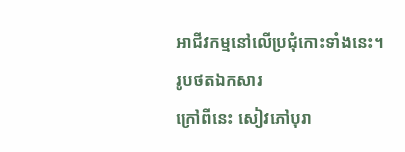អាជីវកម្មនៅលើប្រជុំកោះទាំងនេះ។
រូបថតឯកសារ
ក្រៅពីនេះ សៀវភៅបុរា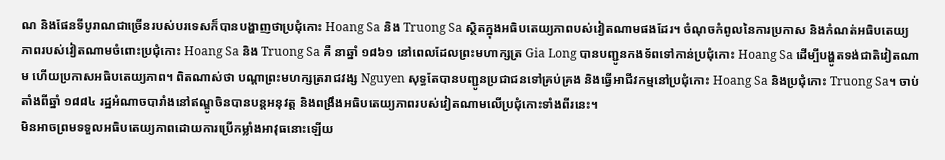ណ និងផែនទីបូរាណជាច្រើនរបស់បរទេសក៏បានបង្ហាញថាប្រជុំកោះ Hoang Sa និង Truong Sa ស្ថិតក្នុងអធិបតេយ្យភាពបស់វៀតណាមផងដែរ។ ចំណុចកំពូលនៃការប្រកាស និងកំណត់អធិបតេយ្យភាពរបស់វៀតណាមចំពោះប្រជុំកោះ Hoang Sa និង Truong Sa គឺ នាឆ្នាំ ១៨៦១ នៅពេលដែលព្រះមហាក្សត្រ Gia Long បានបញ្ជូនកងទ័ពទៅកាន់ប្រជុំកោះ Hoang Sa ដើម្បីបង្ហូតទង់ជាតិវៀតណាម ហើយប្រកាសអធិបតេយ្យភាព។ ពិតណាស់ថា បណ្ដាព្រះមហក្សត្ររាជវង្ស Nguyen សុទ្ធតែបានបញ្ជូនប្រជាជនទៅគ្រប់គ្រង និងធ្វើអាជីវកម្មនៅប្រជុំកោះ Hoang Sa និងប្រជុំកោះ Truong Sa។ ចាប់តាំងពីឆ្នាំ ១៨៨៤ រដ្ឋអំណាចបារាំងនៅឥណ្ឌូចិនបានបន្តអនុវត្ត និងពង្រឹងអធិបតេយ្យភាពរបស់វៀតណាមលើប្រជុំកោះទាំងពីរនេះ។
មិនអាចព្រមទទួលអធិបតេយ្យភាពដោយការប្រើកម្លាំងអាវុធនោះឡើយ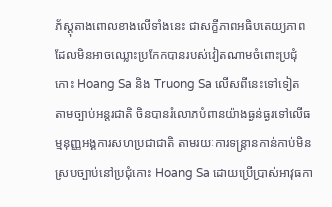ភ័ស្តុតាងពោលខាងលើទាំងនេះ ជាសក្ខីភាពអធិបតេយ្យភាព ដែលមិនអាចឈ្លោះប្រកែកបានរបស់វៀតណាមចំពោះប្រជុំកោះ Hoang Sa និង Truong Sa លើសពីនេះទៅទៀត តាមច្បាប់អន្ដរជាតិ ចិនបានរំលោភបំពានយ៉ាងធ្ងន់ធ្ងរទៅលើធម្មនុញ្ញអង្គការសហប្រជាជាតិ តាមរយៈការទន្ត្រានកាន់កាប់មិនស្របច្បាប់នៅប្រជុំកោះ Hoang Sa ដោយប្រើប្រាស់អាវុធកា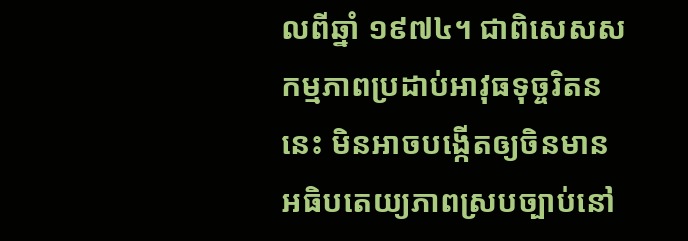លពីឆ្នាំ ១៩៧៤។ ជាពិសេសសកម្មភាពប្រដាប់អាវុធទុច្ចរិតននេះ មិនអាចបង្កើតឲ្យចិនមានអធិបតេយ្យភាពស្របច្បាប់នៅ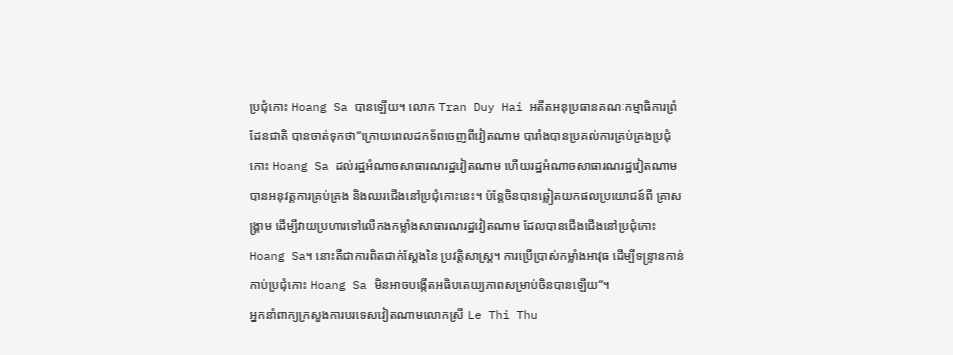ប្រជុំកោះ Hoang Sa បានឡើយ។ លោក Tran Duy Hai អតីតអនុប្រធានគណៈកម្មាធិការព្រំដែនជាតិ បានចាត់ទុកថា“ក្រោយពេលដកទ័ពចេញពីវៀតណាម បារាំងបានប្រគល់ការគ្រប់គ្រងប្រជុំកោះ Hoang Sa ដល់រដ្ឋអំណាចសាធារណរដ្ឋវៀតណាម ហើយរដ្ឋអំណាចសាធារណរដ្ឋវៀតណាមបានអនុវត្តការគ្រប់គ្រង និងឈរជើងនៅប្រជុំកោះនេះ។ ប៉ន្តែចិនបានឆ្លៀតយកផលប្រយោជន៍ពី គ្រាសង្រ្គាម ដើម្បីវាយប្រហារទៅលើកងកម្លាំងសាធារណរដ្ឋវៀតណាម ដែលបានជើងជើងនៅប្រជុំកោះ Hoang Sa។ នោះគឺជាការពិតជាក់ស្ដែងនៃ ប្រវត្តិសាស្ត្រ។ ការប្រើប្រាស់កម្លាំងអាវុធ ដើម្បីទន្ទ្រានកាន់កាប់ប្រជុំកោះ Hoang Sa មិនអាចបង្កើតអធិបតេយ្យភាពសម្រាប់ចិនបានឡើយ“។
អ្នកនាំពាក្យក្រសួងការបរទេសវៀតណាមលោកស្រី Le Thi Thu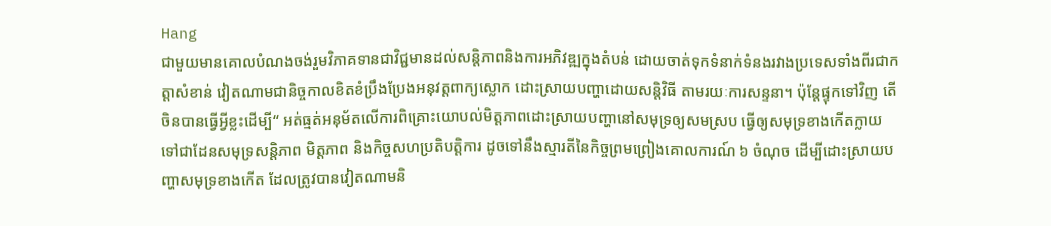Hang
ជាមួយមានគោលបំណងចង់រួមវិភាគទានជាវិជ្ជមានដល់សន្តិភាពនិងការអភិវឌ្ឍក្នុងតំបន់ ដោយចាត់ទុកទំនាក់ទំនងរវាងប្រទេសទាំងពីរជាកត្តាសំខាន់ វៀតណាមជានិច្ចកាលខិតខំប្រឹងប្រែងអនុវត្តពាក្យស្លោក ដោះស្រាយបញ្ហាដោយសន្តិវិធី តាមរយៈការសន្ទនា។ ប៉ុន្តែផ្ទុកទៅវិញ តើចិនបានធ្វើអ្វីខ្លះដើម្បី“ អត់ធ្មត់អនុម័តលើការពិគ្រោះយោបល់មិត្តភាពដោះស្រាយបញ្ហានៅសមុទ្រឲ្យសមស្រប ធ្វើឲ្យសមុទ្រខាងកើតក្លាយទៅជាដែនសមុទ្រសន្តិភាព មិត្តភាព និងកិច្ចសហប្រតិបត្តិការ ដូចទៅនឹងស្មារតីនៃកិច្ចព្រមព្រៀងគោលការណ៍ ៦ ចំណុច ដើម្បីដោះស្រាយបញ្ហាសមុទ្រខាងកើត ដែលត្រូវបានវៀតណាមនិ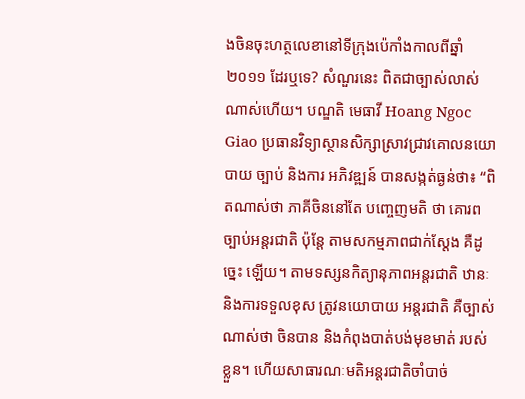ងចិនចុះហត្ថលេខានៅទីក្រុងប៉េកាំងកាលពីឆ្នាំ ២០១១ ដែរឬទេ? សំណួរនេះ ពិតជាច្បាស់លាស់ណាស់ហើយ។ បណ្ឌតិ មេធាវី Hoang Ngoc Giao ប្រធានវិទ្យាស្ថានសិក្សាស្រាវជ្រាវគោលនយោបាយ ច្បាប់ និងការ អភិវឌ្ឍន៍ បានសង្កត់ធ្ងន់ថា៖ “ពិតណាស់ថា ភាគីចិននៅតែ បញ្ចេញមតិ ថា គោរពច្បាប់អន្តរជាតិ ប៉ុន្តែ តាមសកម្មភាពជាក់ស្ដែង គឺដូច្នេះ ឡើយ។ តាមទស្សនកិត្យានុភាពអន្តរជាតិ ឋានៈ និងការទទួលខុស ត្រូវនយោបាយ អន្តរជាតិ គឺច្បាស់ណាស់ថា ចិនបាន និងកំពុងបាត់បង់មុខមាត់ របស់ខ្លួន។ ហើយសាធារណៈមតិអន្តរជាតិចាំបាច់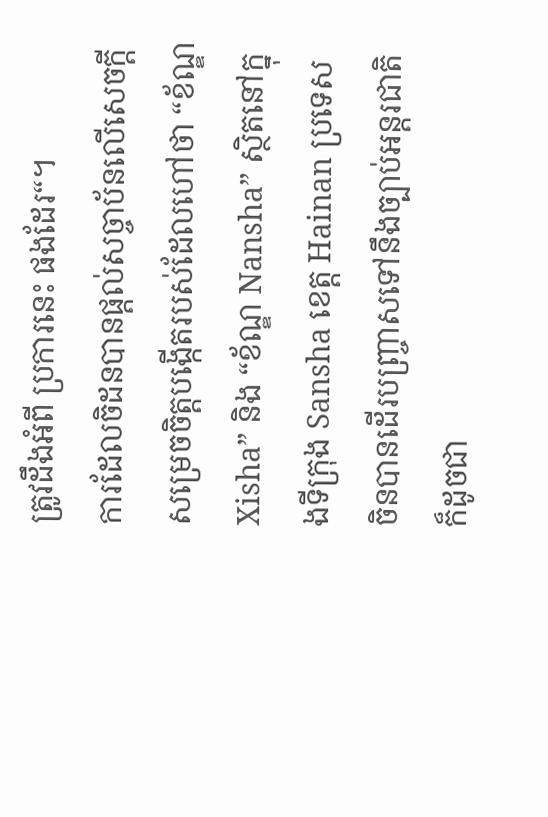ត្រូវដឹងអំពី ប្រការនេះ ផងដែរ“។
ការដែលចិដនបានផ្ដល់សច្ចាប័នលើសេចក្ដីសម្រេចចិត្តបង្កើតរបស់ដែលហៅថា “ខ័ណ្ឌ Xisha” និង “ខ័ណ្ឌ Nansha” ស្ថិតនៅក្នុងទីក្រុង Sansha ខេត្ត Hainan ប្រទេសចិនបានដើរបញ្ច្រាសទៅនឹងច្បាប់អន្តរជាតិ ក៏ដូចជា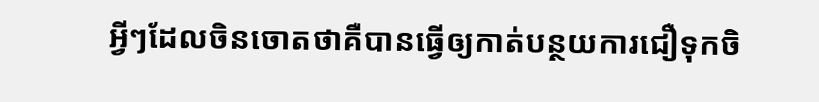អ្វីៗដែលចិនចោតថាគឺបានធ្វើឲ្យកាត់បន្ថយការជឿទុកចិ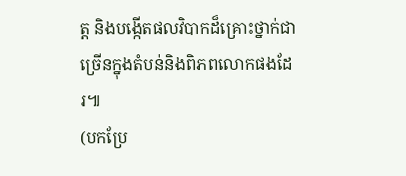ត្ត និងបង្កើតផលវិបាកដ៏គ្រោះថ្នាក់ជាច្រើនក្នុងតំបន់និងពិភពលោកផងដែរ៕
(បកប្រែ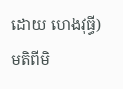ដោយ ហេងវុធ្ធី)
មតិពីមិ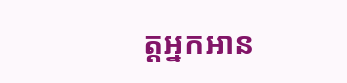ត្តអ្នកអាន